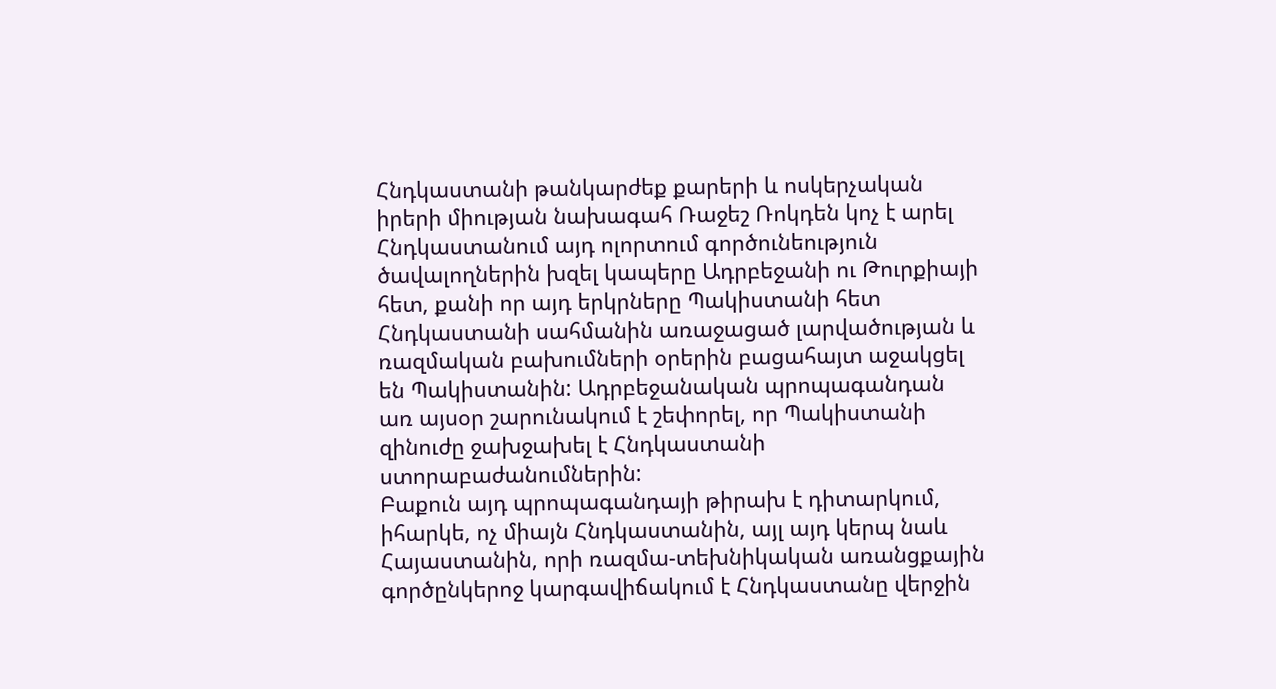Հնդկաստանի թանկարժեք քարերի և ոսկերչական իրերի միության նախագահ Ռաջեշ Ռոկդեն կոչ է արել Հնդկաստանում այդ ոլորտում գործունեություն ծավալողներին խզել կապերը Ադրբեջանի ու Թուրքիայի հետ, քանի որ այդ երկրները Պակիստանի հետ Հնդկաստանի սահմանին առաջացած լարվածության և ռազմական բախումների օրերին բացահայտ աջակցել են Պակիստանին: Ադրբեջանական պրոպագանդան առ այսօր շարունակում է շեփորել, որ Պակիստանի զինուժը ջախջախել է Հնդկաստանի ստորաբաժանումներին:
Բաքուն այդ պրոպագանդայի թիրախ է դիտարկում, իհարկե, ոչ միայն Հնդկաստանին, այլ այդ կերպ նաև Հայաստանին, որի ռազմա-տեխնիկական առանցքային գործընկերոջ կարգավիճակում է Հնդկաստանը վերջին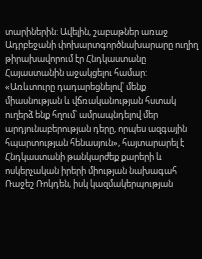տարիներին: Ավելին, շաբաթներ առաջ Ադրբեջանի փոխարտգործնախարարը ուղիղ թիրախավորում էր Հնդկաստանը Հայաստանին աջակցելու համար: «Առևտուրը դադարեցնելով՝ մենք միասնության և վճռականության հստակ ուղերձ ենք հղում՝ ամրապնդելով մեր արդյունաբերության դերը, որպես ազգային հպարտության հենասյուն», հայտարարել է Հնդկաստանի թանկարժեք քարերի և ոսկերչական իրերի միության նախագահ Ռաջեշ Ռոկդեն, իսկ կազմակերպության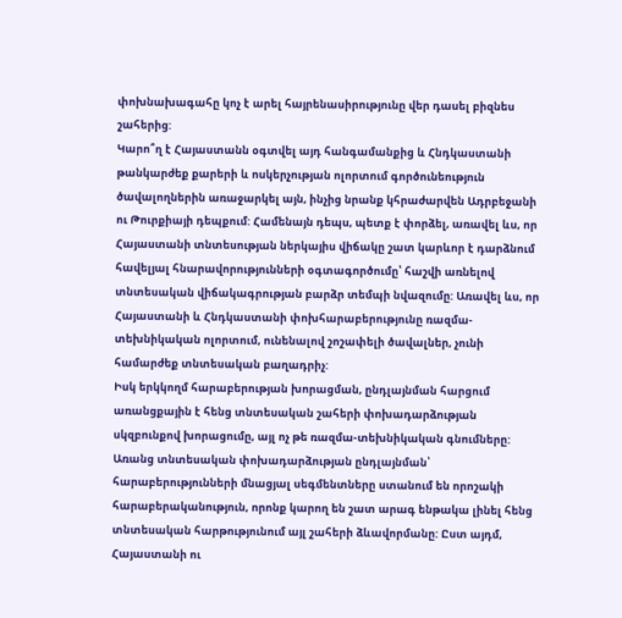փոխնախագահը կոչ է արել հայրենասիրությունը վեր դասել բիզնես շահերից:
Կարո՞ղ է Հայաստանն օգտվել այդ հանգամանքից և Հնդկաստանի թանկարժեք քարերի և ոսկերչության ոլորտում գործունեություն ծավալողներին առաջարկել այն, ինչից նրանք կհրաժարվեն Ադրբեջանի ու Թուրքիայի դեպքում: Համենայն դեպս, պետք է փորձել, առավել ևս, որ Հայաստանի տնտեսության ներկայիս վիճակը շատ կարևոր է դարձնում հավելյալ հնարավորությունների օգտագործումը՝ հաշվի առնելով տնտեսական վիճակագրության բարձր տեմպի նվազումը: Առավել ևս, որ Հայաստանի և Հնդկաստանի փոխհարաբերությունը ռազմա-տեխնիկական ոլորտում, ունենալով շոշափելի ծավալներ, չունի համարժեք տնտեսական բաղադրիչ:
Իսկ երկկողմ հարաբերության խորացման, ընդլայնման հարցում առանցքային է հենց տնտեսական շահերի փոխադարձության սկզբունքով խորացումը, այլ ոչ թե ռազմա-տեխնիկական գնումները: Առանց տնտեսական փոխադարձության ընդլայնման՝ հարաբերությունների մնացյալ սեգմենտները ստանում են որոշակի հարաբերականություն, որոնք կարող են շատ արագ ենթակա լինել հենց տնտեսական հարթությունում այլ շահերի ձևավորմանը: Ըստ այդմ, Հայաստանի ու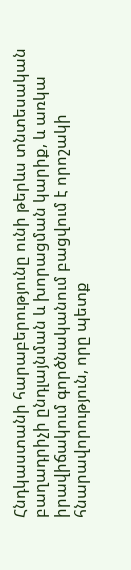Հնդկաստանի հարաբերությունը ունի թերևս տնտեսական բաղադրիչի ընդլայնման և խորացման կարիք, և առկա իրավիճակում գործնականում բացվում է որոշակի հնարավորություն, որը պետք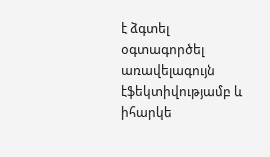է ձգտել օգտագործել առավելագույն էֆեկտիվությամբ և իհարկե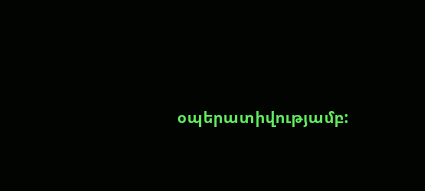օպերատիվությամբ: